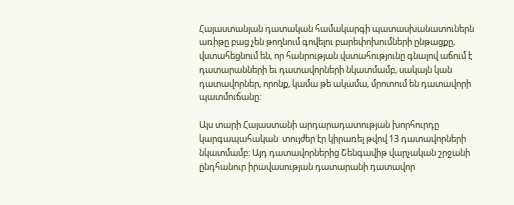Հայաստանյան դատական համակարգի պատասխանատուներն առիթը բաց չեն թողնում գովելու բարեփոխումների ընթացքը, վստահեցնում են, որ հանրության վստահությունը գնալով աճում է դատարանների եւ դատավորների նկատմամբ, սակայն կան դատավորներ, որոնք, կամա թե ակամա, մրոտում են դատավորի պատմուճանը:

Այս տարի Հայաստանի արդարադատության խորհուրդը կարգապահական  տույժեր էր կիրառել թվով 13 դատավորների նկատմամբ: Այդ դատավորներից Շենգավիթ վարչական շրջանի ընդհանուր իրավասության դատարանի դատավոր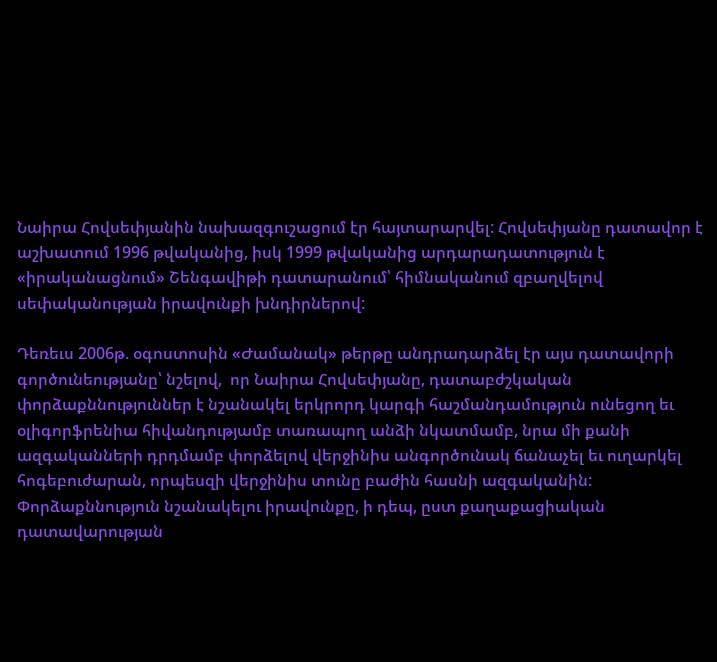Նաիրա Հովսեփյանին նախազգուշացում էր հայտարարվել: Հովսեփյանը դատավոր է աշխատում 1996 թվականից, իսկ 1999 թվականից արդարադատություն է «իրականացնում» Շենգավիթի դատարանում՝ հիմնականում զբաղվելով սեփականության իրավունքի խնդիրներով:

Դեռեւս 2006թ. օգոստոսին «Ժամանակ» թերթը անդրադարձել էր այս դատավորի գործունեությանը՝ նշելով,  որ Նաիրա Հովսեփյանը, դատաբժշկական փորձաքննություններ է նշանակել երկրորդ կարգի հաշմանդամություն ունեցող եւ օլիգորֆրենիա հիվանդությամբ տառապող անձի նկատմամբ, նրա մի քանի ազգականների դրդմամբ փորձելով վերջինիս անգործունակ ճանաչել եւ ուղարկել հոգեբուժարան, որպեսզի վերջինիս տունը բաժին հասնի ազգականին: Փորձաքննություն նշանակելու իրավունքը, ի դեպ, ըստ քաղաքացիական դատավարության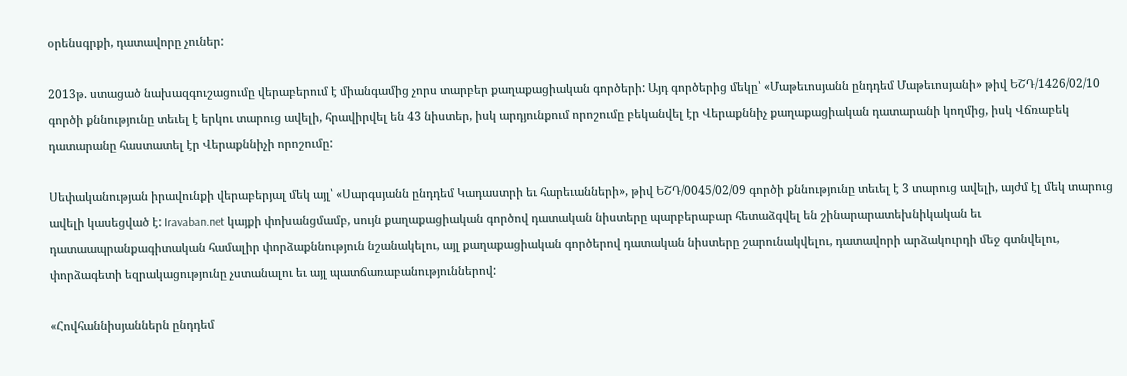օրենսգրքի, դատավորը չուներ:

2013թ. ստացած նախազգուշացումը վերաբերում է միանգամից չորս տարբեր քաղաքացիական գործերի: Այդ գործերից մեկը՝ «Մաթեւոսյանն ընդդեմ Մաթեւոսյանի» թիվ ԵՇԴ/1426/02/10 գործի քննությունը տեւել է երկու տարուց ավելի, հրավիրվել են 43 նիստեր, իսկ արդյունքում որոշումը բեկանվել էր Վերաքննիչ քաղաքացիական դատարանի կողմից, իսկ Վճռաբեկ դատարանը հաստատել էր Վերաքննիչի որոշումը:

Սեփականության իրավունքի վերաբերյալ մեկ այլ՝ «Սարգսյանն ընդդեմ Կադաստրի եւ հարեւանների», թիվ ԵՇԴ/0045/02/09 գործի քննությունը տեւել է 3 տարուց ավելի, այժմ էլ մեկ տարուց ավելի կասեցված է: Iravaban.net կայքի փոխանցմամբ, սույն քաղաքացիական գործով դատական նիստերը պարբերաբար հետաձգվել են շինարարատեխնիկական եւ դատաապրանքագիտական համալիր փորձաքննություն նշանակելու, այլ քաղաքացիական գործերով դատական նիստերը շարունակվելու, դատավորի արձակուրդի մեջ գտնվելու, փորձագետի եզրակացությունը չստանալու եւ այլ պատճառաբանություններով:

«Հովհաննիսյաններն ընդդեմ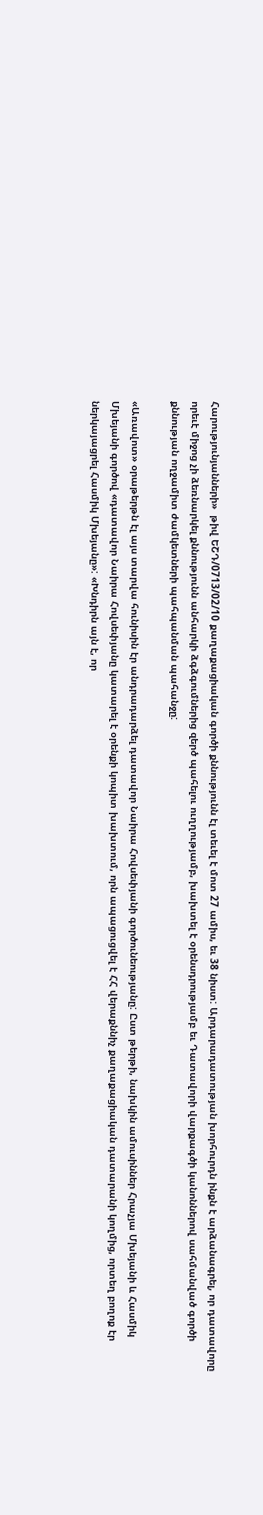Հարությունյանների»  թիվ ԵՇԴ/0713/02/10 քաղաքացիական գործի քննությունն էլ տեւել է մոտ 27 ամիս, եւ 38 նիստ: Արդարադատության խորհուրդն ինքն է արձանագրել, որ դատավորը որեւէ միջոց չի ձեռնարկել քննությունն անհարկի ձգձգումներից զերծ պահելու ուղղությամբ, խախտել է օրենսդրությամբ եւ Դատավորի վարքագծի կանոններով սահմանված գործի քննության ողջամիտ ժամկետների պահպանման պահանջը:

«Առավոտ» օրաթերթն էլ այս տարվա հունիսին էր անդրադարձել դատավոր Նաիրա Հովսեփյանի գործունեությանը: Ըստ թերթի, նախկին ամուսիններ Հրաչյա Մխեյանի և Հասմիկ Մխեյանի գործով «դատավոր Նաիրա Հովսեփյանը կատարել է օրենքի կոպիտ խախտում, որն ապացուցվել է ՀՀ վերաքննիչ քաղաքացիական դատարանի կողմից, որտեղ բողոք էր ներկայացրել Հասմիկ Մխեյանը»: «Խնդիրն այն է, որ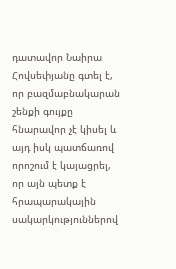դատավոր Նաիրա Հովսեփյանը գտել է, որ բազմաբնակարան շենքի գույքը հնարավոր չէ կիսել և այդ իսկ պատճառով որոշում է կայացրել, որ այն պետք է հրապարակային սակարկություններով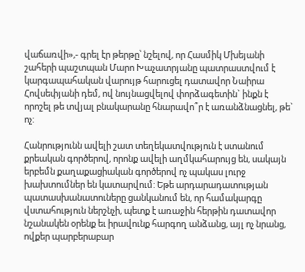վաճառվի»,- գրել էր թերթը՝ նշելով, որ Հասմիկ Մխեյանի շահերի պաշտպան Մարո Խաչատրյանը պատրաստվում է կարգապահական վարույթ հարուցել դատավոր Նաիրա Հովսեփյանի դեմ, ով նույնացվելով փորձագետին` ինքն է որոշել թե տվյալ բնակարանը հնարավո՞ր է առանձնացնել, թե` ոչ:

Հանրությունն ավելի շատ տեղեկատվություն է ստանում քրեական գործերով, որոնք ավելի աղմկահարույց են, սակայն երբեմն քաղաքացիական գործերով ոչ պակաս լուրջ խախտումներ են կատարվում: Եթե արդարադատության պատասխանատուները ցանկանում են, որ համակարգը վստահություն ներշնչի, պետք է առաջին հերթին դատավոր նշանակեն օրենք եւ իրավունք հարգող անձանց, այլ ոչ նրանց, ովքեր պարբերաբար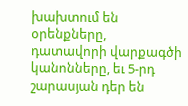խախտում են օրենքները, դատավորի վարքագծի կանոնները, եւ 5-րդ շարասյան դեր են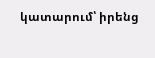կատարում՝ իրենց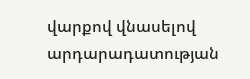վարքով վնասելով արդարադատության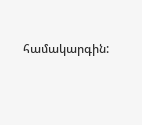համակարգին: